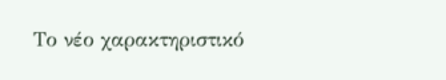Το νέο χαρακτηριστικό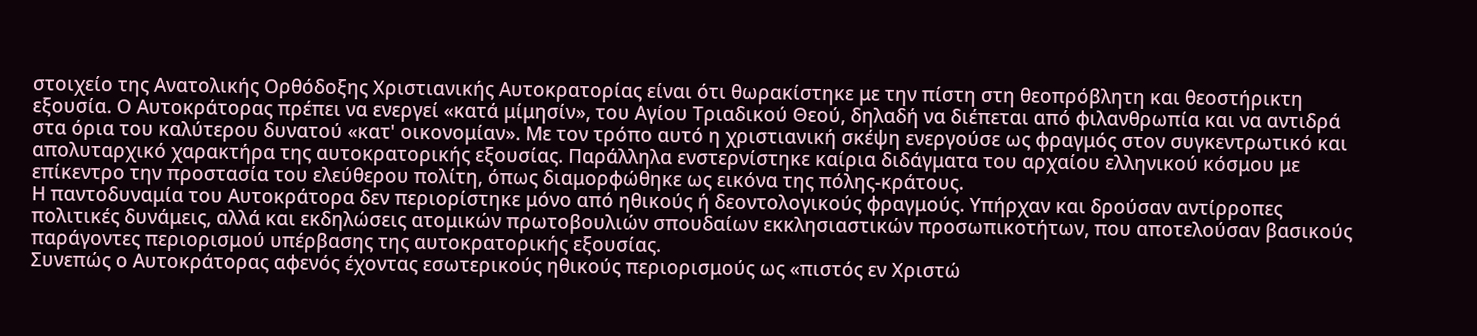στοιχείο της Ανατολικής Ορθόδοξης Χριστιανικής Αυτοκρατορίας είναι ότι θωρακίστηκε με την πίστη στη θεοπρόβλητη και θεοστήρικτη εξουσία. Ο Αυτοκράτορας πρέπει να ενεργεί «κατά μίμησίν», του Αγίου Τριαδικού Θεού, δηλαδή να διέπεται από φιλανθρωπία και να αντιδρά στα όρια του καλύτερου δυνατού «κατ' οικονομίαν». Με τον τρόπο αυτό η χριστιανική σκέψη ενεργούσε ως φραγμός στον συγκεντρωτικό και απολυταρχικό χαρακτήρα της αυτοκρατορικής εξουσίας. Παράλληλα ενστερνίστηκε καίρια διδάγματα του αρχαίου ελληνικού κόσμου με επίκεντρο την προστασία του ελεύθερου πολίτη, όπως διαμορφώθηκε ως εικόνα της πόλης-κράτους.
Η παντοδυναμία του Αυτοκράτορα δεν περιορίστηκε μόνο από ηθικούς ή δεοντολογικούς φραγμούς. Υπήρχαν και δρούσαν αντίρροπες πολιτικές δυνάμεις, αλλά και εκδηλώσεις ατομικών πρωτοβουλιών σπουδαίων εκκλησιαστικών προσωπικοτήτων, που αποτελούσαν βασικούς παράγοντες περιορισμού υπέρβασης της αυτοκρατορικής εξουσίας.
Συνεπώς ο Αυτοκράτορας αφενός έχοντας εσωτερικούς ηθικούς περιορισμούς ως «πιστός εν Χριστώ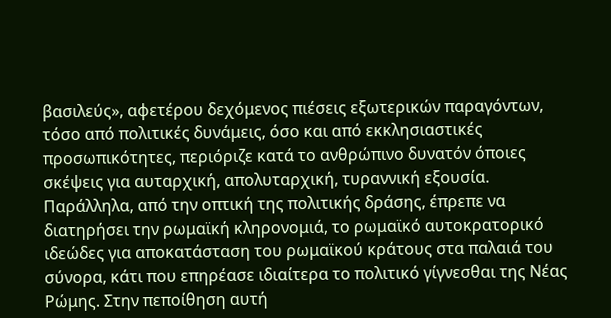βασιλεύς», αφετέρου δεχόμενος πιέσεις εξωτερικών παραγόντων, τόσο από πολιτικές δυνάμεις, όσο και από εκκλησιαστικές προσωπικότητες, περιόριζε κατά το ανθρώπινο δυνατόν όποιες σκέψεις για αυταρχική, απολυταρχική, τυραννική εξουσία.
Παράλληλα, από την οπτική της πολιτικής δράσης, έπρεπε να διατηρήσει την ρωμαϊκή κληρονομιά, το ρωμαϊκό αυτοκρατορικό ιδεώδες για αποκατάσταση του ρωμαϊκού κράτους στα παλαιά του σύνορα, κάτι που επηρέασε ιδιαίτερα το πολιτικό γίγνεσθαι της Νέας Ρώμης. Στην πεποίθηση αυτή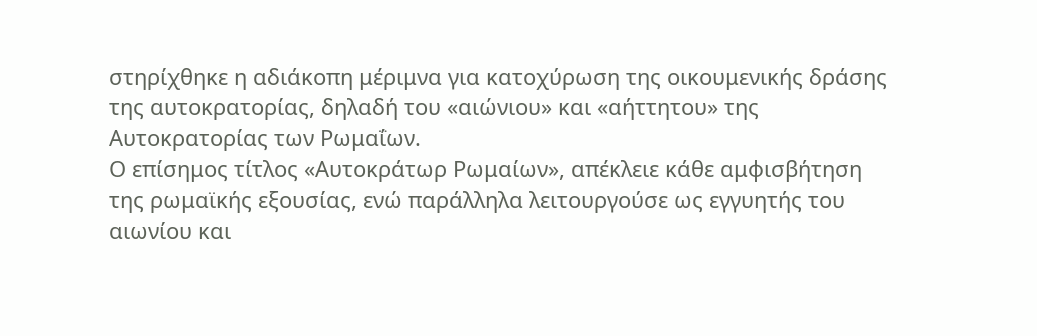στηρίχθηκε η αδιάκοπη μέριμνα για κατοχύρωση της οικουμενικής δράσης της αυτοκρατορίας, δηλαδή του «αιώνιου» και «αήττητου» της Αυτοκρατορίας των Ρωμαΐων.
Ο επίσημος τίτλος «Αυτοκράτωρ Ρωμαίων», απέκλειε κάθε αμφισβήτηση της ρωμαϊκής εξουσίας, ενώ παράλληλα λειτουργούσε ως εγγυητής του αιωνίου και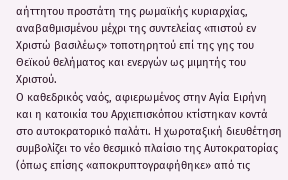αήττητου προστάτη της ρωμαϊκής κυριαρχίας, αναβαθμισμένου μέχρι της συντελείας «πιστού εν Χριστώ βασιλέως» τοποτηρητού επί της γης του Θεϊκού θελήματος και ενεργών ως μιμητής του Χριστού.
Ο καθεδρικός ναός, αφιερωμένος στην Αγία Ειρήνη και η κατοικία του Αρχιεπισκόπου κτίστηκαν κοντά στο αυτοκρατορικό παλάτι. Η χωροταξική διευθέτηση συμβολίζει το νέο θεσμικό πλαίσιο της Αυτοκρατορίας (όπως επίσης «αποκρυπτογραφήθηκε» από τις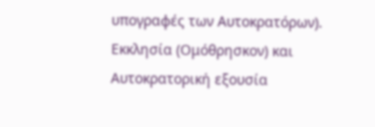υπογραφές των Αυτοκρατόρων). Εκκλησία (Ομόθρησκον) και Αυτοκρατορική εξουσία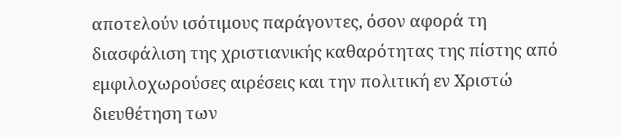αποτελούν ισότιμους παράγοντες, όσον αφορά τη διασφάλιση της χριστιανικής καθαρότητας της πίστης από εμφιλοχωρούσες αιρέσεις και την πολιτική εν Χριστώ διευθέτηση των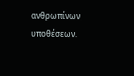ανθρωπίνων υποθέσεων.